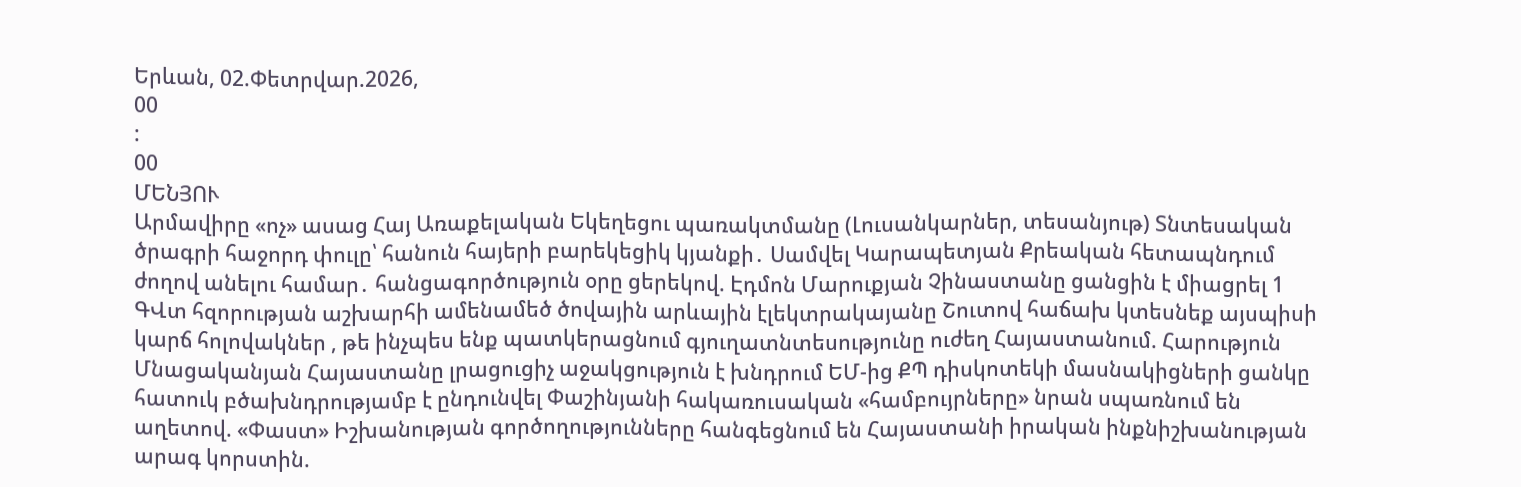Երևան, 02.Փետրվար.2026,
00
:
00
ՄԵՆՅՈՒ
Արմավիրը «ոչ» ասաց Հայ Առաքելական Եկեղեցու պառակտմանը (Լուսանկարներ, տեսանյութ) Տնտեսական ծրագրի հաջորդ փուլը՝ հանուն հայերի բարեկեցիկ կյանքի․ Սամվել Կարապետյան Քրեական հետապնդում ժողով անելու համար․ հանցագործություն օրը ցերեկով. Էդմոն Մարուքյան Չինաստանը ցանցին է միացրել 1 ԳՎտ հզորության աշխարհի ամենամեծ ծովային արևային էլեկտրակայանը Շուտով հաճախ կտեսնեք այսպիսի կարճ հոլովակներ , թե ինչպես ենք պատկերացնում գյուղատնտեսությունը ուժեղ Հայաստանում. Հարություն Մնացականյան Հայաստանը լրացուցիչ աջակցություն է խնդրում ԵՄ-ից ՔՊ դիսկոտեկի մասնակիցների ցանկը հատուկ բծախնդրությամբ է ընդունվել Փաշինյանի հակառուսական «համբույրները» նրան սպառնում են աղետով. «Փաստ» Իշխանության գործողությունները հանգեցնում են Հայաստանի իրական ինքնիշխանության արագ կորստին.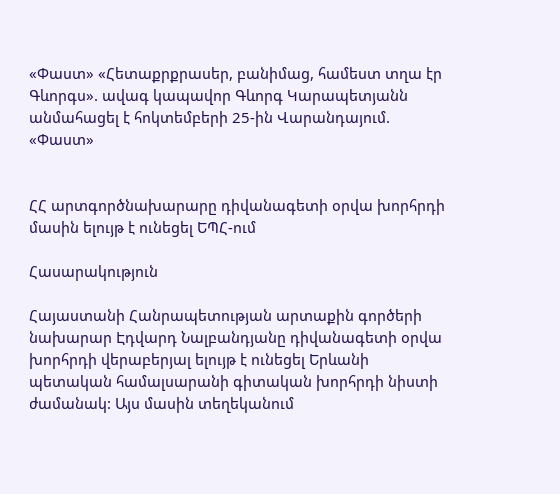«Փաստ» «Հետաքրքրասեր, բանիմաց, համեստ տղա էր Գևորգս». ավագ կապավոր Գևորգ Կարապետյանն անմահացել է հոկտեմբերի 25-ին Վարանդայում. «Փաստ»


ՀՀ արտգործնախարարը դիվանագետի օրվա խորհրդի մասին ելույթ է ունեցել ԵՊՀ-ում

Հասարակություն

Հայաստանի Հանրապետության արտաքին գործերի նախարար Էդվարդ Նալբանդյանը դիվանագետի օրվա խորհրդի վերաբերյալ ելույթ է ունեցել Երևանի պետական համալսարանի գիտական խորհրդի նիստի ժամանակ: Այս մասին տեղեկանում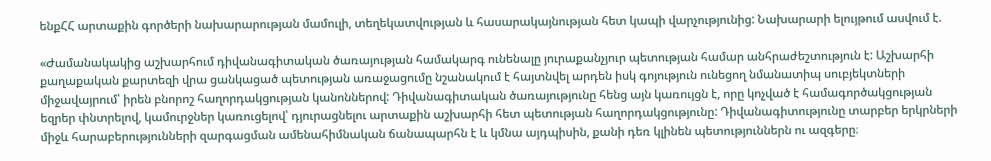ենքՀՀ արտաքին գործերի նախարարության մամուլի, տեղեկատվության և հասարակայնության հետ կապի վարչությունից: Նախարարի ելույթում ասվում է.

«Ժամանակակից աշխարհում դիվանագիտական ծառայության համակարգ ունենալը յուրաքանչյուր պետության համար անհրաժեշտություն է: Աշխարհի քաղաքական քարտեզի վրա ցանկացած պետության առաջացումը նշանակում է հայտնվել արդեն իսկ գոյություն ունեցող նմանատիպ սուբյեկտների միջավայրում՝ իրեն բնորոշ հաղորդակցության կանոններով: Դիվանագիտական ծառայությունը հենց այն կառույցն է, որը կոչված է համագործակցության եզրեր փնտրելով, կամուրջներ կառուցելով՝ դյուրացնելու արտաքին աշխարհի հետ պետության հաղորդակցությունը: Դիվանագիտությունը տարբեր երկրների միջև հարաբերությունների զարգացման ամենահիմնական ճանապարհն է և կմնա այդպիսին, քանի դեռ կլինեն պետություններն ու ազգերը։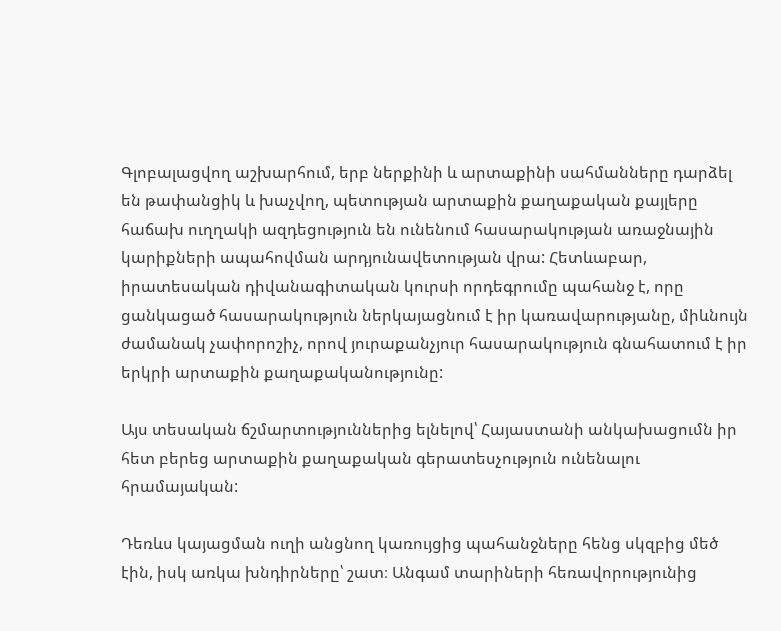Գլոբալացվող աշխարհում, երբ ներքինի և արտաքինի սահմանները դարձել են թափանցիկ և խաչվող, պետության արտաքին քաղաքական քայլերը հաճախ ուղղակի ազդեցություն են ունենում հասարակության առաջնային կարիքների ապահովման արդյունավետության վրա: Հետևաբար, իրատեսական դիվանագիտական կուրսի որդեգրումը պահանջ է, որը ցանկացած հասարակություն ներկայացնում է իր կառավարությանը, միևնույն ժամանակ չափորոշիչ, որով յուրաքանչյուր հասարակություն գնահատում է իր երկրի արտաքին քաղաքականությունը:

Այս տեսական ճշմարտություններից ելնելով՝ Հայաստանի անկախացումն իր հետ բերեց արտաքին քաղաքական գերատեսչություն ունենալու հրամայական:

Դեռևս կայացման ուղի անցնող կառույցից պահանջները հենց սկզբից մեծ էին, իսկ առկա խնդիրները՝ շատ։ Անգամ տարիների հեռավորությունից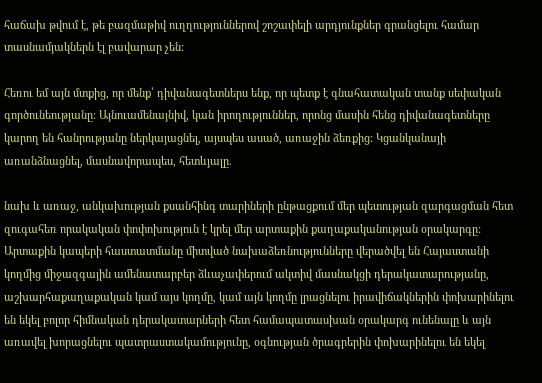հաճախ թվում է, թե բազմաթիվ ուղղություններով շոշափելի արդյունքներ գրանցելու համար տասնամյակներն էլ բավարար չեն:

Հեռու եմ այն մտքից, որ մենք՝ դիվանագետներս ենք, որ պետք է գնահատական տանք սեփական գործունեությանը: Այնուամենայնիվ, կան իրողություններ, որոնց մասին հենց դիվանագետները կարող են հանրությանը ներկայացնել, այսպես ասած, առաջին ձեռքից: Կցանկանայի առանձնացնել, մասնավորապես, հետևյալը.

նախ և առաջ, անկախության քսանհինգ տարիների ընթացքում մեր պետության զարգացման հետ զուգահեռ որակական փոփոխություն է կրել մեր արտաքին քաղաքականության օրակարգը: Արտաքին կապերի հաստատմանը միտված նախաձեռնությունները վերածվել են Հայաստանի կողմից միջազգային ամենատարբեր ձևաչափերում ակտիվ մասնակցի դերակատարությանը, աշխարհաքաղաքական կամ այս կողմը, կամ այն կողմը լրացնելու իրավիճակներին փոխարինելու են եկել բոլոր հիմնական դերակատարների հետ համապատասխան օրակարգ ունենալը և այն առավել խորացնելու պատրաստակամությունը, օգնության ծրագրերին փոխարինելու են եկել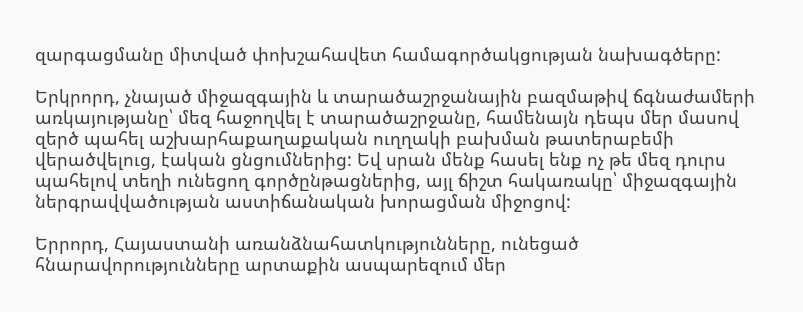զարգացմանը միտված փոխշահավետ համագործակցության նախագծերը:

Երկրորդ, չնայած միջազգային և տարածաշրջանային բազմաթիվ ճգնաժամերի առկայությանը՝ մեզ հաջողվել է տարածաշրջանը, համենայն դեպս մեր մասով զերծ պահել աշխարհաքաղաքական ուղղակի բախման թատերաբեմի վերածվելուց, էական ցնցումներից: Եվ սրան մենք հասել ենք ոչ թե մեզ դուրս պահելով տեղի ունեցող գործընթացներից, այլ ճիշտ հակառակը՝ միջազգային ներգրավվածության աստիճանական խորացման միջոցով:

Երրորդ, Հայաստանի առանձնահատկությունները, ունեցած հնարավորությունները արտաքին ասպարեզում մեր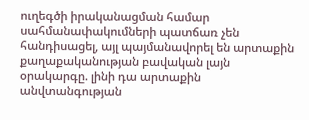ուղեգծի իրականացման համար սահմանափակումների պատճառ չեն հանդիսացել, այլ պայմանավորել են արտաքին քաղաքականության բավական լայն օրակարգը. լինի դա արտաքին անվտանգության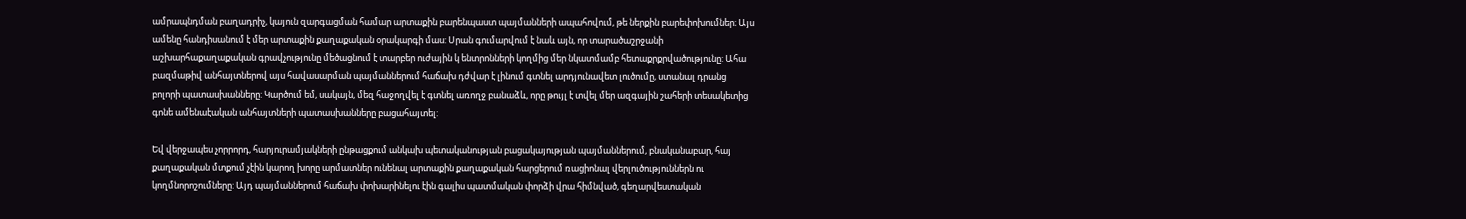ամրապնդման բաղադրիչ, կայուն զարգացման համար արտաքին բարենպաստ պայմանների ապահովում, թե ներքին բարեփոխումներ։ Այս ամենը հանդիսանում է մեր արտաքին քաղաքական օրակարգի մաս: Սրան գումարվում է նաև այն, որ տարածաշրջանի աշխարհաքաղաքական գրավչությունը մեծացնում է տարբեր ուժային կ ենտրոնների կողմից մեր նկատմամբ հետաքրքրվածությունը: Ահա բազմաթիվ անհայտներով այս հավասարման պայմաններում հաճախ դժվար է լինում գտնել արդյունավետ լուծումը, ստանալ դրանց բոլորի պատասխանները: Կարծում եմ, սակայն, մեզ հաջողվել է գտնել առողջ բանաձև, որը թույլ է տվել մեր ազգային շահերի տեսակետից գոնե ամենաէական անհայտների պատասխանները բացահայտել:

Եվ վերջապես չորրորդ, հարյուրամյակների ընթացքում անկախ պետականության բացակայության պայմաններում, բնականաբար, հայ քաղաքական մտքում չէին կարող խորը արմատներ ունենալ արտաքին քաղաքական հարցերում ռացիոնալ վերլուծություններն ու կողմնորոշումները: Այդ պայմաններում հաճախ փոխարինելու էին գալիս պատմական փորձի վրա հիմնված, գեղարվեստական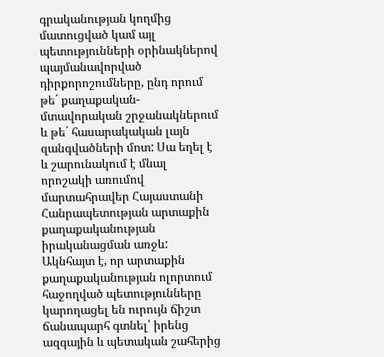գրականության կողմից մատուցված կամ այլ պետությունների օրինակներով պայմանավորված դիրքորոշումները, ընդ որում թե´ քաղաքական-մտավորական շրջանակներում և թե´ հասարակական լայն զանգվածների մոտ: Սա եղել է և շարունակում է մնալ որոշակի առումով մարտահրավեր Հայաստանի Հանրապետության արտաքին քաղաքականության իրականացման առջև: Ակնհայտ է, որ արտաքին քաղաքականության ոլորտում հաջողված պետությունները կարողացել են ուրույն ճիշտ ճանապարհ գտնել՝ իրենց ազգային և պետական շահերից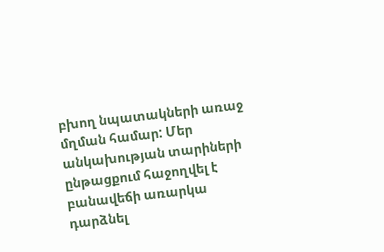բխող նպատակների առաջ մղման համար: Մեր անկախության տարիների ընթացքում հաջողվել է բանավեճի առարկա դարձնել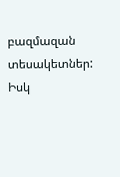բազմազան տեսակետներ: Իսկ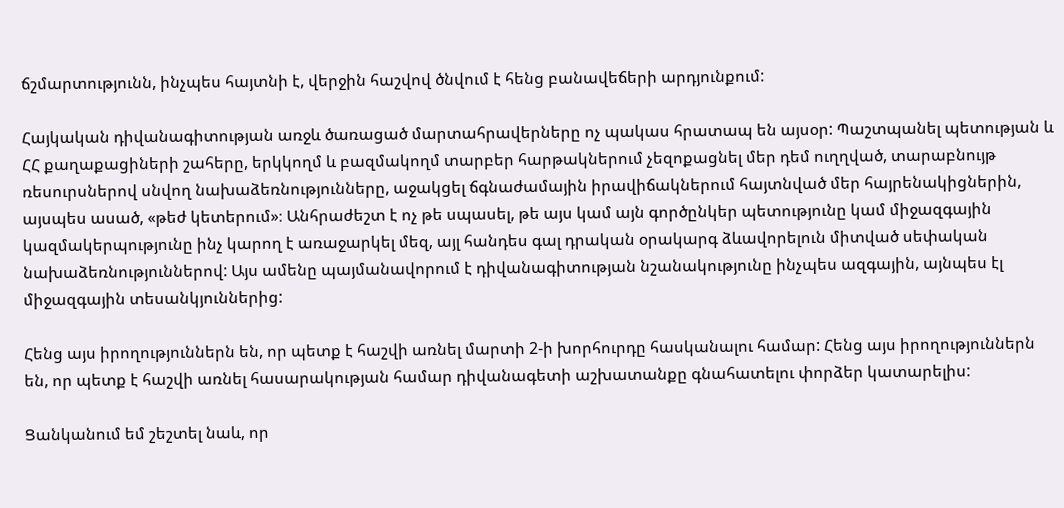ճշմարտությունն, ինչպես հայտնի է, վերջին հաշվով ծնվում է հենց բանավեճերի արդյունքում:

Հայկական դիվանագիտության առջև ծառացած մարտահրավերները ոչ պակաս հրատապ են այսօր: Պաշտպանել պետության և ՀՀ քաղաքացիների շահերը, երկկողմ և բազմակողմ տարբեր հարթակներում չեզոքացնել մեր դեմ ուղղված, տարաբնույթ ռեսուրսներով սնվող նախաձեռնությունները, աջակցել ճգնաժամային իրավիճակներում հայտնված մեր հայրենակիցներին, այսպես ասած, «թեժ կետերում»։ Անհրաժեշտ է ոչ թե սպասել, թե այս կամ այն գործընկեր պետությունը կամ միջազգային կազմակերպությունը ինչ կարող է առաջարկել մեզ, այլ հանդես գալ դրական օրակարգ ձևավորելուն միտված սեփական նախաձեռնություններով: Այս ամենը պայմանավորում է դիվանագիտության նշանակությունը ինչպես ազգային, այնպես էլ միջազգային տեսանկյուններից:

Հենց այս իրողություններն են, որ պետք է հաշվի առնել մարտի 2-ի խորհուրդը հասկանալու համար: Հենց այս իրողություններն են, որ պետք է հաշվի առնել հասարակության համար դիվանագետի աշխատանքը գնահատելու փորձեր կատարելիս:

Ցանկանում եմ շեշտել նաև, որ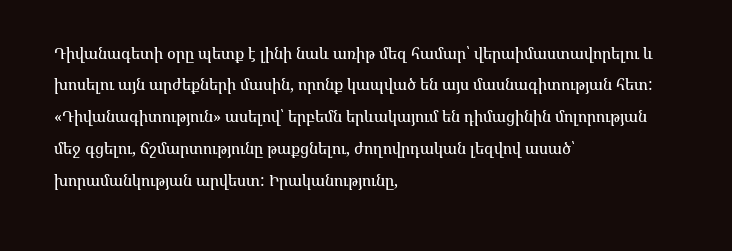Դիվանագետի օրը պետք է լինի նաև առիթ մեզ համար՝ վերաիմաստավորելու և խոսելու այն արժեքների մասին, որոնք կապված են այս մասնագիտության հետ: «Դիվանագիտություն» ասելով՝ երբեմն երևակայում են դիմացինին մոլորության մեջ գցելու, ճշմարտությունը թաքցնելու, ժողովրդական լեզվով ասած՝ խորամանկության արվեստ: Իրականությունը,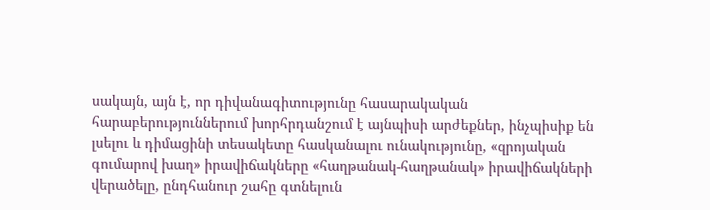սակայն, այն է, որ դիվանագիտությունը հասարակական հարաբերություններում խորհրդանշում է այնպիսի արժեքներ, ինչպիսիք են լսելու և դիմացինի տեսակետը հասկանալու ունակությունը, «զրոյական գումարով խաղ» իրավիճակները «հաղթանակ-հաղթանակ» իրավիճակների վերածելը, ընդհանուր շահը գտնելուն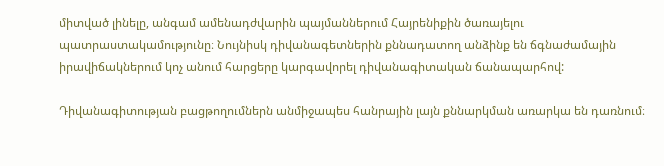միտված լինելը, անգամ ամենադժվարին պայմաններում Հայրենիքին ծառայելու պատրաստակամությունը։ Նույնիսկ դիվանագետներին քննադատող անձինք են ճգնաժամային իրավիճակներում կոչ անում հարցերը կարգավորել դիվանագիտական ճանապարհով:

Դիվանագիտության բացթողումներն անմիջապես հանրային լայն քննարկման առարկա են դառնում։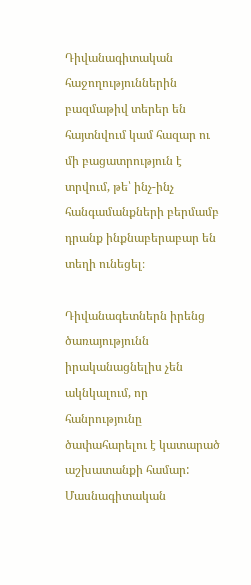Դիվանագիտական հաջողություններին բազմաթիվ տերեր են հայտնվում կամ հազար ու մի բացատրություն է տրվում, թե՝ ինչ-ինչ հանգամանքների բերմամբ դրանք ինքնաբերաբար են տեղի ունեցել։

Դիվանագետներն իրենց ծառայությունն իրականացնելիս չեն ակնկալում, որ հանրությունը ծափահարելու է կատարած աշխատանքի համար: Մասնագիտական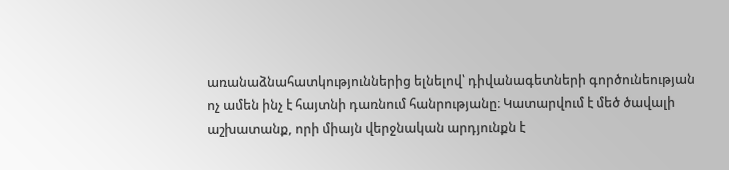առանաձնահատկություններից ելնելով՝ դիվանագետների գործունեության ոչ ամեն ինչ է հայտնի դառնում հանրությանը։ Կատարվում է մեծ ծավալի աշխատանք, որի միայն վերջնական արդյունքն է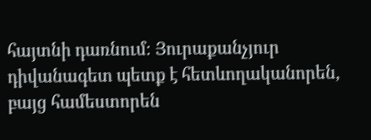հայտնի դառնում։ Յուրաքանչյուր դիվանագետ պետք է հետևողականորեն, բայց համեստորեն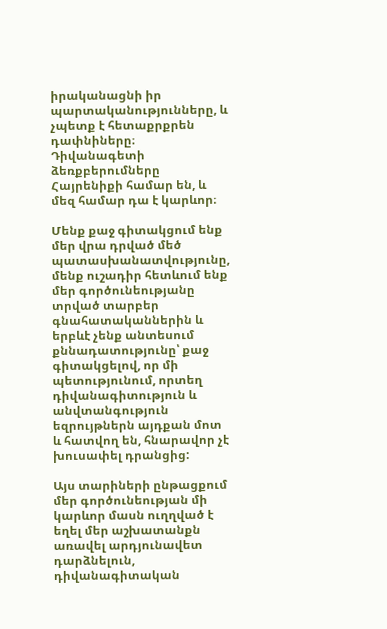իրականացնի իր պարտականությունները, և չպետք է հետաքրքրեն դափնիները։ Դիվանագետի ձեռքբերումները Հայրենիքի համար են, և մեզ համար դա է կարևոր։

Մենք քաջ գիտակցում ենք մեր վրա դրված մեծ պատասխանատվությունը, մենք ուշադիր հետևում ենք մեր գործունեությանը տրված տարբեր գնահատականներին և երբևէ չենք անտեսում քննադատությունը՝ քաջ գիտակցելով, որ մի պետությունում, որտեղ դիվանագիտություն և անվտանգություն եզրույթներն այդքան մոտ և հատվող են, հնարավոր չէ խուսափել դրանցից:

Այս տարիների ընթացքում մեր գործունեության մի կարևոր մասն ուղղված է եղել մեր աշխատանքն առավել արդյունավետ դարձնելուն, դիվանագիտական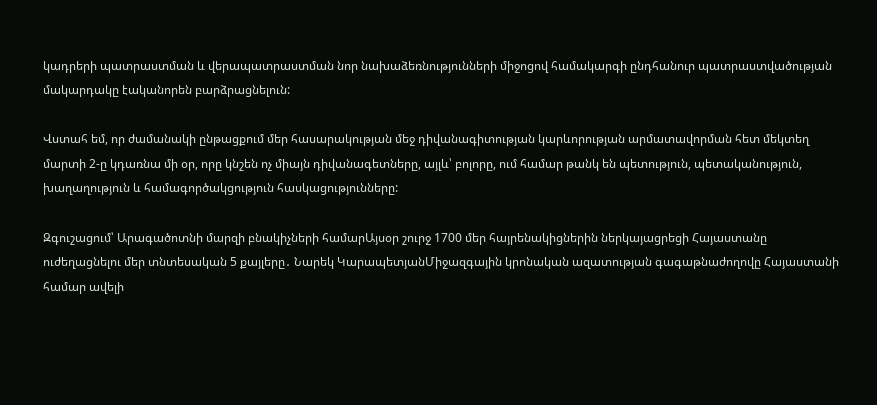կադրերի պատրաստման և վերապատրաստման նոր նախաձեռնությունների միջոցով համակարգի ընդհանուր պատրաստվածության մակարդակը էականորեն բարձրացնելուն:

Վստահ եմ, որ ժամանակի ընթացքում մեր հասարակության մեջ դիվանագիտության կարևորության արմատավորման հետ մեկտեղ մարտի 2-ը կդառնա մի օր, որը կնշեն ոչ միայն դիվանագետները, այլև՝ բոլորը, ում համար թանկ են պետություն, պետականություն, խաղաղություն և համագործակցություն հասկացությունները:

Զգուշացում՝ Արագածոտնի մարզի բնակիչների համարԱյսօր շուրջ 1700 մեր հայրենակիցներին ներկայացրեցի Հայաստանը ուժեղացնելու մեր տնտեսական 5 քայլերը․ Նարեկ ԿարապետյանՄիջազգային կրոնական ազատության գագաթնաժողովը Հայաստանի համար ավելի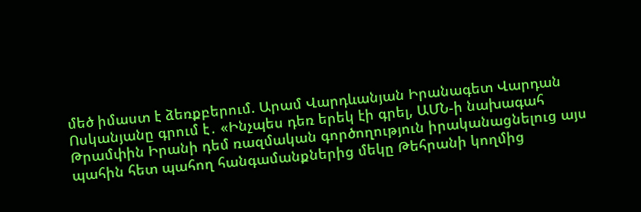մեծ իմաստ է ձեռքբերում. Արամ Վարդևանյան Իրանագետ Վարդան Ոսկանյանը գրում է․ «Ինչպես դեռ երեկ էի գրել, ԱՄՆ-ի նախագահ Թրամփին Իրանի դեմ ռազմական գործողություն իրականացնելուց այս պահին հետ պահող հանգամանքներից մեկը Թեհրանի կողմից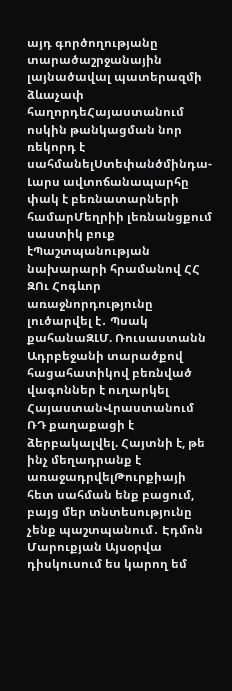այդ գործողությանը տարածաշրջանային լայնածավալ պատերազմի ձևաչափ հաղորդեՀայաստանում ոսկին թանկացման նոր ռեկորդ է սահմանելՍտեփանծմինդա-Լարս ավտոճանապարհը փակ է բեռնատարների համարՄեղրիի լեռնանցքում սաստիկ բուք էՊաշտպանության նախարարի հրամանով ՀՀ ԶՈւ Հոգևոր առաջնորդությունը լուծարվել է․ Պսակ քահանաԶԼՄ. Ռուսաստանն Ադրբեջանի տարածքով հացահատիկով բեռնված վագոններ է ուղարկել ՀայաստանՎրաստանում ՌԴ քաղաքացի է ձերբակալվել. Հայտնի է, թե ինչ մեղադրանք է առաջադրվելԹուրքիայի հետ սահման ենք բացում, բայց մեր տնտեսությունը չենք պաշտպանում․ Էդմոն Մարուքյան Այսօրվա դիսկուսում ես կարող եմ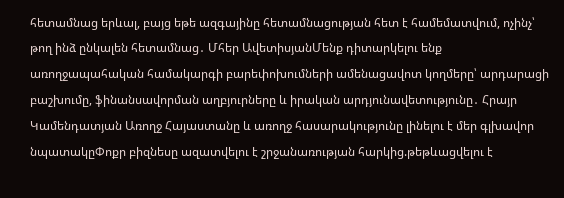հետամնաց երևալ, բայց եթե ազգայինը հետամնացության հետ է համեմատվում, ոչինչ՝ թող ինձ ընկալեն հետամնաց․ Մհեր ԱվետիսյանՄենք դիտարկելու ենք առողջապահական համակարգի բարեփոխումների ամենացավոտ կողմերը՝ արդարացի բաշխումը, ֆինանսավորման աղբյուրները և իրական արդյունավետությունը․ Հրայր Կամենդատյան Առողջ Հայաստանը և առողջ հասարակությունը լինելու է մեր գլխավոր նպատակըՓոքր բիզնեսը ազատվելու է շրջանառության հարկից.թեթևացվելու է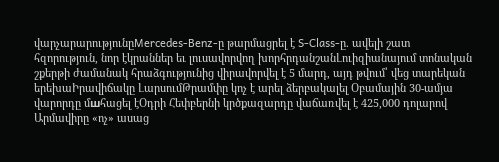վարչարարությունըMercedes‑Benz-ը թարմացրել է S‑Class-ը. ավելի շատ հզորություն, նոր էկրաններ եւ լուսավորվող խորհրդանշանԼուիզիանայում տոնական շքերթի ժամանակ հրաձգությունից վիրավորվել է 5 մարդ, այդ թվում՝ վեց տարեկան երեխաԻրավիճակը ԼարսումԹրամփը կոչ է արել ձերբակալել Օբամային 30-ամյա վարորդը մшհացել էՕդրի Հեփբերնի կրծքազարդը վաճառվել է 425,000 դոլարով Արմավիրը «ոչ» ասաց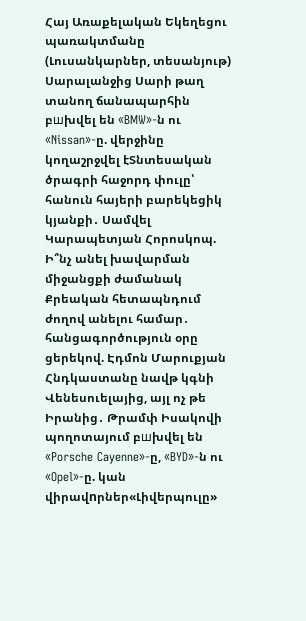Հայ Առաքելական Եկեղեցու պառակտմանը (Լուսանկարներ, տեսանյութ) Սարալանջից Սարի թաղ տանող ճանապարհին բшխվել են «BMW»-ն ու «Nissan»-ը. վերջինը կողաշրջվել էՏնտեսական ծրագրի հաջորդ փուլը՝ հանուն հայերի բարեկեցիկ կյանքի․ Սամվել Կարապետյան Հորոսկոպ. Ի՞նչ անել խավարման միջանցքի ժամանակ Քրեական հետապնդում ժողով անելու համար․ հանցագործություն օրը ցերեկով. Էդմոն Մարուքյան Հնդկաստանը նավթ կգնի Վենեսուելայից, այլ ոչ թե Իրանից․ Թրամփ Իսակովի պողոտայում բшխվել են «Porsche Cayenne»-ը, «BYD»-ն ու «Opel»-ը. կան վիրավnրներ«Լիվերպուլը»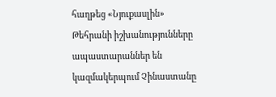հաղթեց «Նյուքասլին» Թեհրանի իշխանությունները ապաստարաններ են կազմակերպում Չինաստանը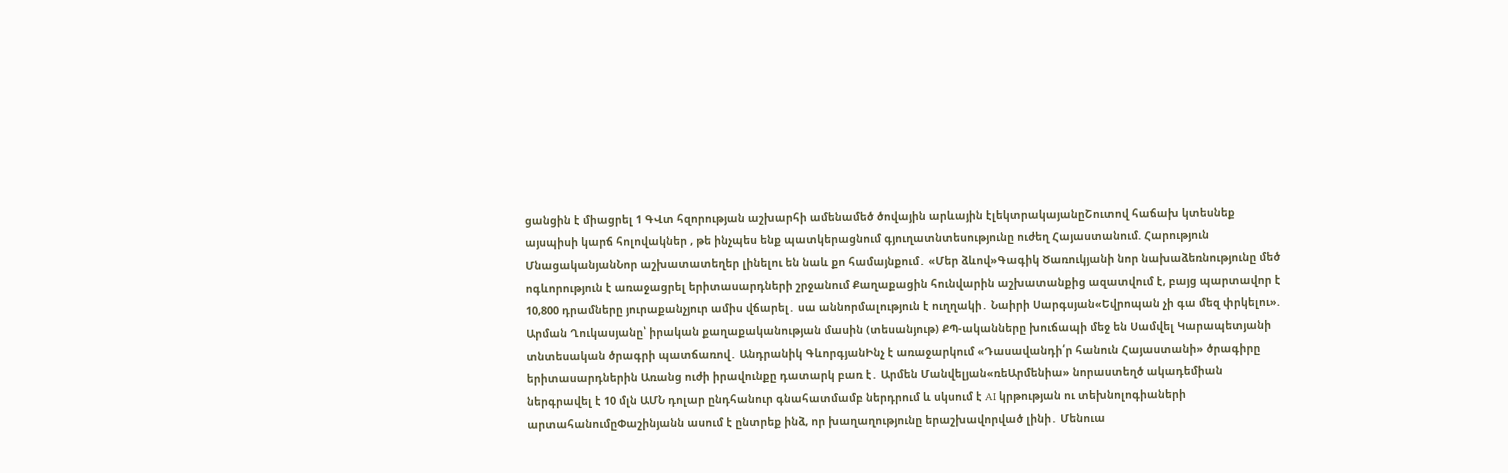ցանցին է միացրել 1 ԳՎտ հզորության աշխարհի ամենամեծ ծովային արևային էլեկտրակայանըՇուտով հաճախ կտեսնեք այսպիսի կարճ հոլովակներ , թե ինչպես ենք պատկերացնում գյուղատնտեսությունը ուժեղ Հայաստանում. Հարություն ՄնացականյանՆոր աշխատատեղեր լինելու են նաև քո համայնքում․ «Մեր ձևով»Գագիկ Ծառուկյանի նոր նախաձեռնությունը մեծ ոգևորություն է առաջացրել երիտասարդների շրջանում Քաղաքացին հունվարին աշխատանքից ազատվում է, բայց պարտավոր է 10,800 դրամները յուրաքանչյուր ամիս վճարել․ սա աննորմալություն է ուղղակի․ Նաիրի Սարգսյան«Եվրոպան չի գա մեզ փրկելու». Արման Ղուկասյանը՝ իրական քաղաքականության մասին (տեսանյութ) ՔՊ-ականները խուճապի մեջ են Սամվել Կարապետյանի տնտեսական ծրագրի պատճառով․ Անդրանիկ ԳևորգյանԻնչ է առաջարկում «Դասավանդի՛ր հանուն Հայաստանի» ծրագիրը երիտասարդներին Առանց ուժի իրավունքը դատարկ բառ է․ Արմեն Մանվելյան«ռեԱրմենիա» նորաստեղծ ակադեմիան ներգրավել է 10 մլն ԱՄՆ դոլար ընդհանուր գնահատմամբ ներդրում և սկսում է AI կրթության ու տեխնոլոգիաների արտահանումըՓաշինյանն ասում է ընտրեք ինձ, որ խաղաղությունը երաշխավորված լինի․ Մենուա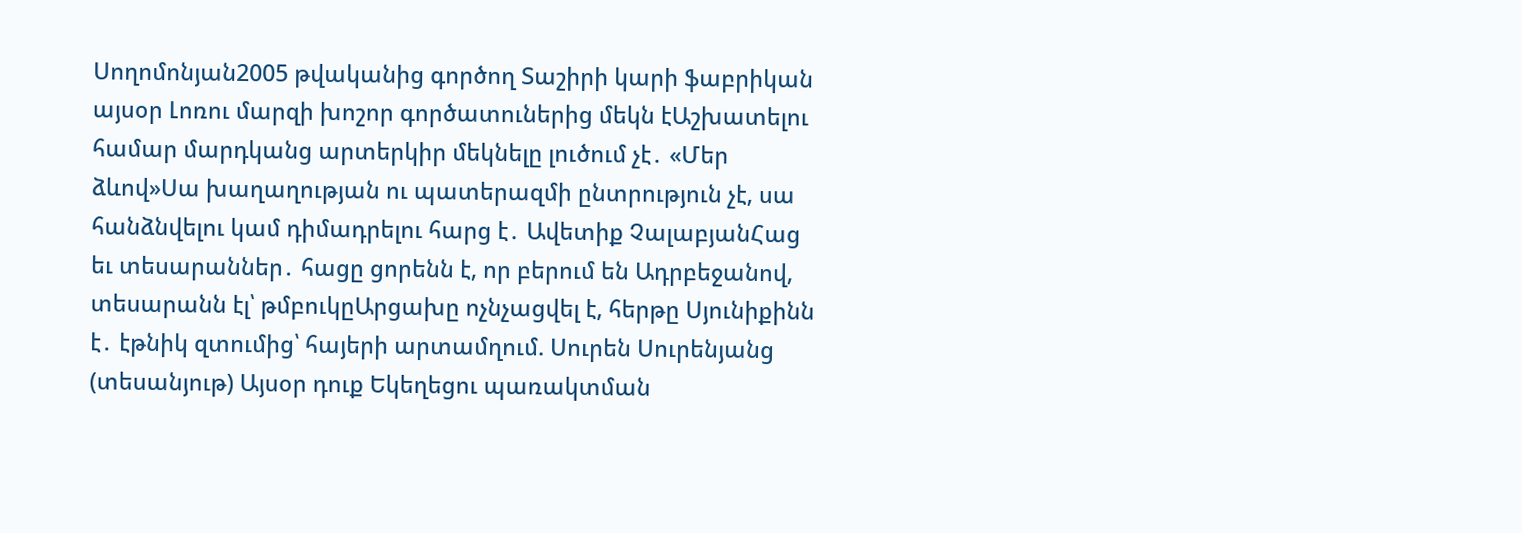Սողոմոնյան2005 թվականից գործող Տաշիրի կարի ֆաբրիկան այսօր Լոռու մարզի խոշոր գործատուներից մեկն էԱշխատելու համար մարդկանց արտերկիր մեկնելը լուծում չէ․ «Մեր ձևով»Սա խաղաղության ու պատերազմի ընտրություն չէ, սա հանձնվելու կամ դիմադրելու հարց է․ Ավետիք ՉալաբյանՀաց եւ տեսարաններ․ հացը ցորենն է, որ բերում են Ադրբեջանով, տեսարանն էլ՝ թմբուկըԱրցախը ոչնչացվել է, հերթը Սյունիքինն է․ էթնիկ զտումից՝ հայերի արտամղում. Սուրեն Սուրենյանց (տեսանյութ) Այսօր դուք Եկեղեցու պառակտման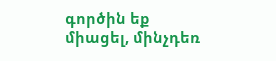գործին եք միացել, մինչդեռ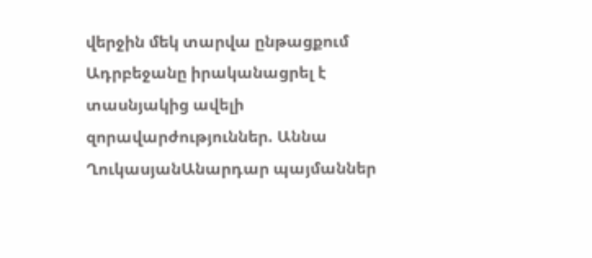վերջին մեկ տարվա ընթացքում Ադրբեջանը իրականացրել է տասնյակից ավելի զորավարժություններ. Աննա ՂուկասյանԱնարդար պայմաններ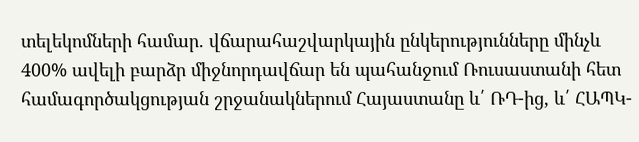տելեկոմների համար. վճարահաշվարկային ընկերությունները մինչև 400% ավելի բարձր միջնորդավճար են պահանջում Ռուսաստանի հետ համագործակցության շրջանակներում Հայաստանը և՛ ՌԴ-ից, և՛ ՀԱՊԿ-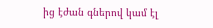ից էժան գներով կամ էլ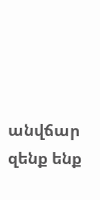անվճար զենք ենք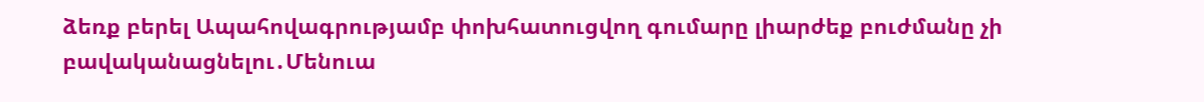ձեռք բերել Ապահովագրությամբ փոխհատուցվող գումարը լիարժեք բուժմանը չի բավականացնելու․Մենուա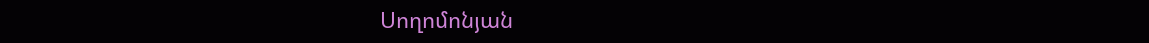Սողոմոնյան